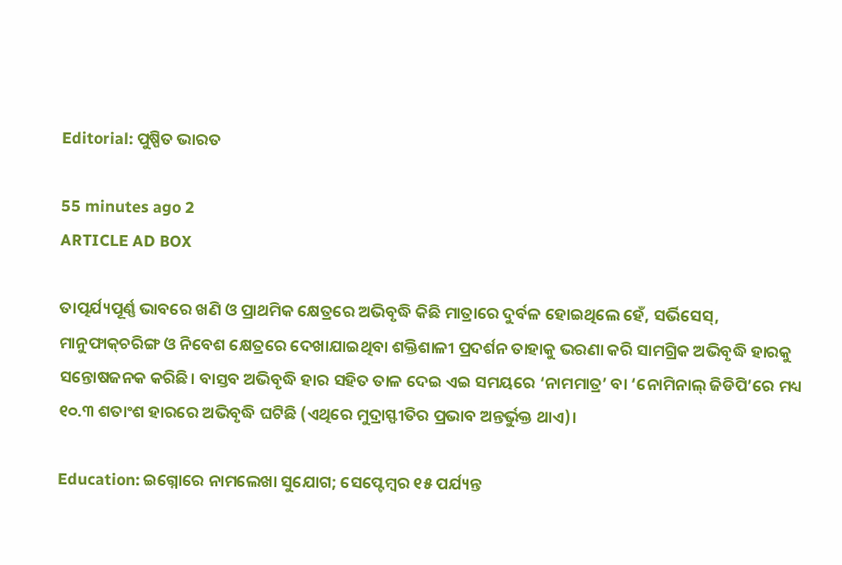Editorial: ପୁଷ୍ପିତ ଭାରତ

55 minutes ago 2
ARTICLE AD BOX

ତାତ୍ପର୍ଯ୍ୟପୂର୍ଣ୍ଣ ଭାବରେ ଖଣି ଓ ପ୍ରାଥମିକ କ୍ଷେତ୍ରରେ ଅଭିବୃଦ୍ଧି କିଛି ମାତ୍ରାରେ ଦୁର୍ବଳ ହୋଇଥିଲେ ହେଁ, ସର୍ଭିସେସ୍, ମାନୁଫାକ୍‌ଚରିଙ୍ଗ ଓ ନିବେଶ କ୍ଷେତ୍ରରେ ଦେଖାଯାଇଥିବା ଶକ୍ତିଶାଳୀ ପ୍ରଦର୍ଶନ ତାହାକୁ ଭରଣା କରି ସାମଗ୍ରିକ ଅଭିବୃଦ୍ଧି ହାରକୁ ସନ୍ତୋଷଜନକ କରିଛି। ବାସ୍ତବ ଅଭିବୃଦ୍ଧି ହାର ସହିତ ତାଳ ଦେଇ ଏଇ ସମୟରେ ‘ନାମମାତ୍ର’ ବା ‘ନୋମିନାଲ୍ ଜିଡିପି’ରେ ମଧ୍ୟ ୧୦.୩ ଶତାଂଶ ହାରରେ ଅଭିବୃଦ୍ଧି ଘଟିଛି (ଏଥିରେ ମୁଦ୍ରାସ୍ଫୀତିର ପ୍ରଭାବ ଅନ୍ତର୍ଭୁକ୍ତ ଥାଏ)।

Education: ଇଗ୍ନୋରେ ନାମଲେଖା ସୁଯୋଗ; ସେପ୍ଟେମ୍ବର ୧୫ ପର୍ଯ୍ୟନ୍ତ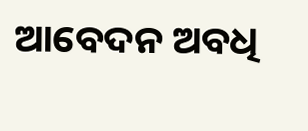ଆବେଦନ ଅବଧି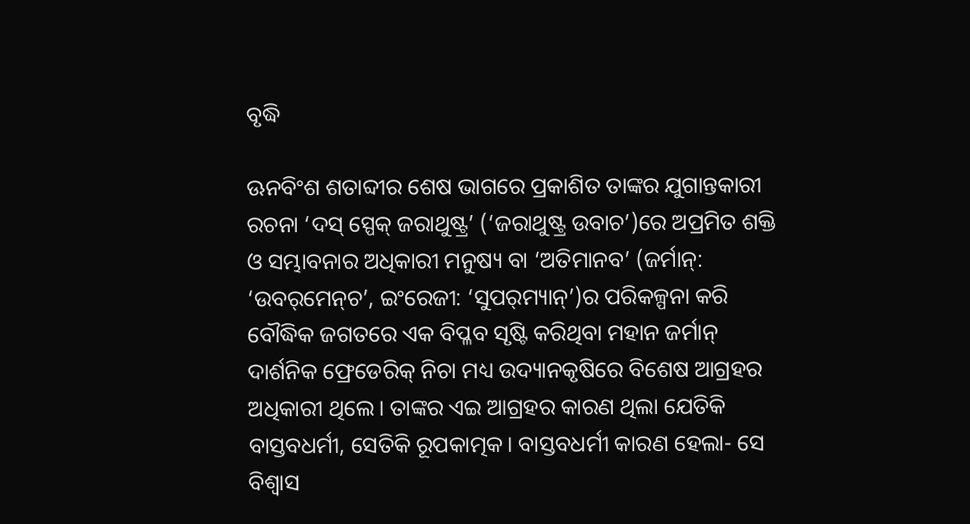ବୃଦ୍ଧି

ଊନବିଂଶ ଶତାବ୍ଦୀର ଶେଷ ଭାଗରେ ପ୍ରକାଶିତ ତାଙ୍କର ଯୁଗାନ୍ତକାରୀ ରଚନା ‘ଦସ୍ ସ୍ପେକ୍ ଜରାଥୁଷ୍ଟ୍ର’ (‘ଜରାଥୁଷ୍ଟ୍ର ଉବାଚ’)ରେ ଅପ୍ରମିତ ଶକ୍ତି ଓ ସମ୍ଭାବନାର ଅଧିକାରୀ ମନୁଷ୍ୟ ବା ‘ଅତିମାନବ’ (ଜର୍ମାନ୍: ‘ଉବର୍‌ମେନ୍‌ଚ’, ଇଂରେଜୀ: ‘ସୁପର୍‌ମ୍ୟାନ୍’)ର ପରିକଳ୍ପନା କରି ବୌଦ୍ଧିକ ଜଗତରେ ଏକ ବିପ୍ଳବ ସୃଷ୍ଟି କରିଥିବା ମହାନ ଜର୍ମାନ୍ ଦାର୍ଶନିକ ଫ୍ରେଡେରିକ୍ ନିଚା ମଧ୍ୟ ଉଦ୍ୟାନକୃଷିରେ ବିଶେଷ ଆଗ୍ରହର ଅଧିକାରୀ ଥିଲେ। ତାଙ୍କର ଏଇ ଆଗ୍ରହର କାରଣ ଥିଲା ଯେତିକି ବାସ୍ତବଧର୍ମୀ, ସେତିକି ରୂପକାତ୍ମକ। ବାସ୍ତବଧର୍ମୀ କାରଣ ହେଲା- ସେ ବିଶ୍ବାସ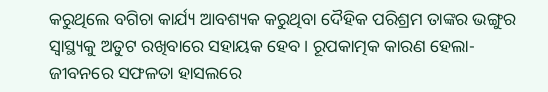କରୁଥିଲେ ବଗିଚା କାର୍ଯ୍ୟ ଆବଶ୍ୟକ କରୁଥିବା ଦୈହିକ ପରିଶ୍ରମ ତାଙ୍କର ଭଙ୍ଗୁର ସ୍ବାସ୍ଥ୍ୟକୁ ଅତୁଟ ରଖିବାରେ ସହାୟକ ହେବ। ରୂପକାତ୍ମକ କାରଣ ହେଲା- ଜୀବନରେ ସଫଳତା ହାସଲରେ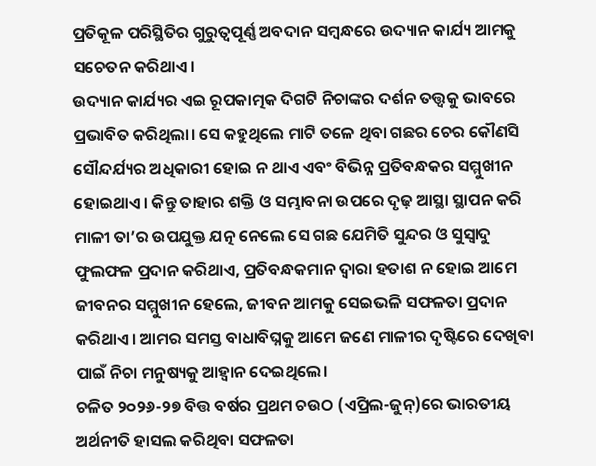ପ୍ରତିକୂଳ ପରିସ୍ଥିତିର ଗୁରୁତ୍ବପୂର୍ଣ୍ଣ ଅବଦାନ ସମ୍ବନ୍ଧରେ ଉଦ୍ୟାନ କାର୍ଯ୍ୟ ଆମକୁ ସଚେତନ କରିଥାଏ।
ଉଦ୍ୟାନ କାର୍ଯ୍ୟର ଏଇ ରୂପକାତ୍ମକ ଦିଗଟି ନିଚାଙ୍କର ଦର୍ଶନ ତତ୍ତ୍ବକୁ ଭାବରେ ପ୍ରଭାବିତ କରିଥିଲା। ସେ କହୁଥିଲେ ମାଟି ତଳେ ଥିବା ଗଛର ଚେର କୌଣସି ସୌନ୍ଦର୍ଯ୍ୟର ଅଧିକାରୀ ହୋଇ ନ ଥାଏ ଏବଂ ବିଭିନ୍ନ ପ୍ରତିବନ୍ଧକର ସମ୍ମୁଖୀନ ହୋଇଥାଏ। କିନ୍ତୁ ତାହାର ଶକ୍ତି ଓ ସମ୍ଭାବନା ଉପରେ ଦୃଢ଼ ଆସ୍ଥା ସ୍ଥାପନ କରି ମାଳୀ ତା’ର ଉପଯୁକ୍ତ ଯତ୍ନ ନେଲେ ସେ ଗଛ ଯେମିତି ସୁନ୍ଦର ଓ ସୁସ୍ବାଦୁ ଫୁଲଫଳ ପ୍ରଦାନ କରିଥାଏ, ପ୍ରତିବନ୍ଧକମାନ ଦ୍ବାରା ହତାଶ ନ ହୋଇ ଆମେ ଜୀବନର ସମ୍ମୁଖୀନ ହେଲେ, ଜୀବନ ଆମକୁ ସେଇଭଳି ସଫଳତା ପ୍ରଦାନ କରିଥାଏ। ଆମର ସମସ୍ତ ବାଧାବିଘ୍ନକୁ ଆମେ ଜଣେ ମାଳୀର ଦୃଷ୍ଟିରେ ଦେଖିବା ପାଇଁ ନିଚା ମନୁଷ୍ୟକୁ ଆହ୍ବାନ ଦେଇଥିଲେ।
ଚଳିତ ୨୦୨୬-୨୭ ବିତ୍ତ ବର୍ଷର ପ୍ରଥମ ଚଉଠ (ଏପ୍ରିଲ-ଜୁନ୍)ରେ ଭାରତୀୟ ଅର୍ଥନୀତି ହାସଲ କରିଥିବା ସଫଳତା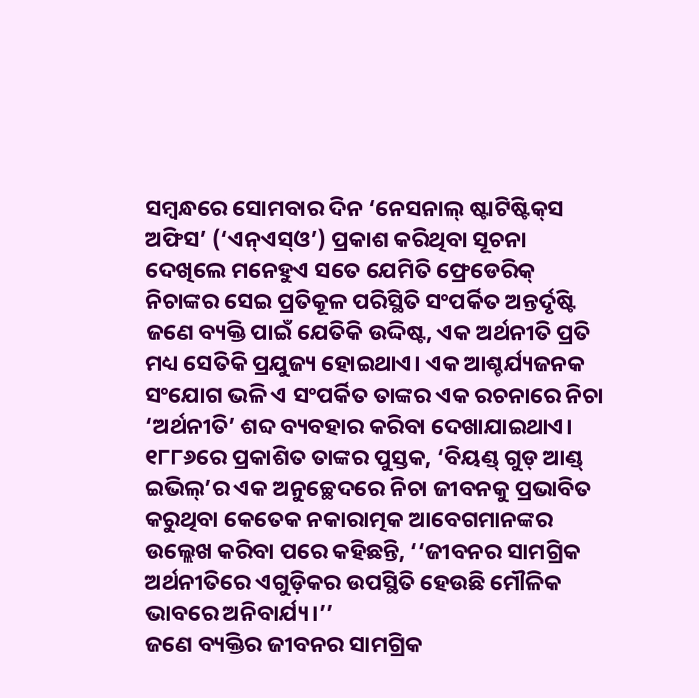ସମ୍ବନ୍ଧରେ ସୋମବାର ଦିନ ‘ନେସନାଲ୍ ଷ୍ଟାଟିଷ୍ଟିକ୍‌ସ ଅଫିସ’ (‘ଏନ୍ଏସ୍ଓ’) ପ୍ରକାଶ କରିଥିବା ସୂଚନା ଦେଖିଲେ ମନେହୁଏ ‌ସତେ ଯେମିତି ଫ୍ରେଡେରିକ୍ ନିଚାଙ୍କର ସେଇ ପ୍ରତିକୂଳ ପରିସ୍ଥିତି ସଂପର୍କିତ ଅନ୍ତର୍ଦୃଷ୍ଟି ଜଣେ ବ୍ୟକ୍ତି ପାଇଁ ଯେତିକି ଉଦ୍ଦିଷ୍ଟ, ଏକ ଅର୍ଥନୀତି ପ୍ରତି ମଧ୍ୟ ସେତିକି ପ୍ରଯୁଜ୍ୟ ହୋଇଥାଏ। ଏକ ଆଶ୍ଚର୍ଯ୍ୟଜନକ ସଂଯୋଗ ଭଳି ଏ ସଂପର୍କିତ ତାଙ୍କର ଏକ ରଚନାରେ ନିଚା ‘ଅର୍ଥନୀତି’ ଶବ୍ଦ ବ୍ୟବହାର କରିବା ଦେଖାଯାଇଥାଏ। ୧୮୮୬ରେ ପ୍ରକାଶିତ ତାଙ୍କର ପୁସ୍ତକ, ‘ବିୟଣ୍ଡ୍ ଗୁଡ୍ ଆଣ୍ଡ୍ ଇଭିଲ୍’ର ଏକ ଅନୁଚ୍ଛେଦରେ ନିଚା ଜୀବନକୁ ପ୍ରଭାବିତ କରୁଥିବା କେତେକ ନକାରାତ୍ମକ ଆବେଗମାନଙ୍କର ଉଲ୍ଲେଖ କରିବା ପରେ କହିଛନ୍ତି, ‘‘ଜୀବନର ସାମଗ୍ରିକ ଅର୍ଥନୀତିରେ ଏଗୁଡ଼ିକର ଉପସ୍ଥିତି ହେଉଛି ମୌଳିକ ଭାବରେ ଅନିବାର୍ଯ୍ୟ।’’
ଜଣେ ବ୍ୟକ୍ତିର ଜୀବନର ସାମଗ୍ରିକ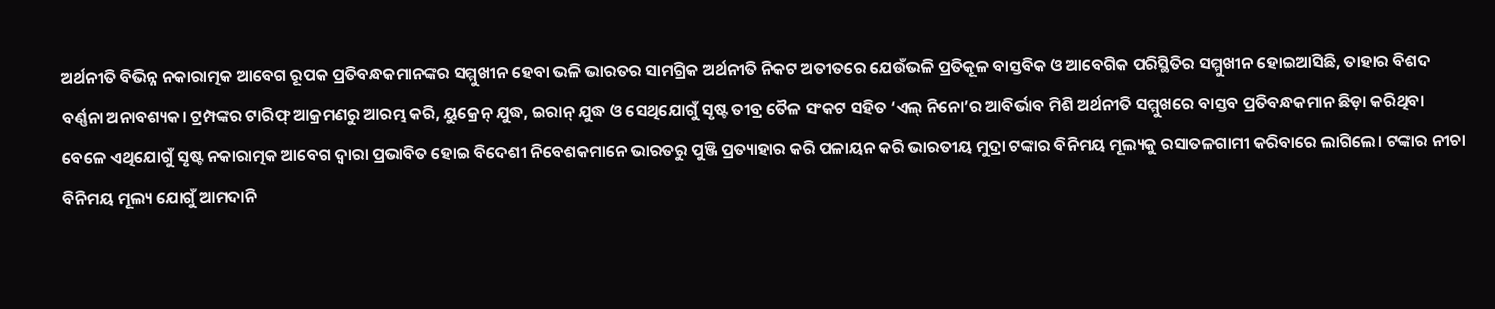ଅର୍ଥନୀତି ବିଭିନ୍ନ ନକାରାତ୍ମକ ଆବେଗ ରୂପକ ପ୍ରତିବନ୍ଧକମାନଙ୍କର ସମ୍ମୁଖୀନ ହେବା ଭଳି ଭାରତର ସାମଗ୍ରିକ ଅର୍ଥନୀତି ନିକଟ ଅତୀତରେ ଯେଉଁଭଳି ପ୍ରତିକୂଳ ବାସ୍ତବିକ ଓ ଆବେଗିକ ପରିସ୍ଥିତିର ସମ୍ମୁଖୀନ ହୋଇଆସିଛି, ତାହାର ବିଶଦ ବର୍ଣ୍ଣନା ଅନାବଶ୍ୟକ। ଟ୍ରମ୍ପଙ୍କର ଟାରିଫ୍ ଆକ୍ରମଣରୁ ଆରମ୍ଭ କରି, ୟୁକ୍ରେନ୍ ଯୁଦ୍ଧ, ଇରାନ୍ ଯୁଦ୍ଧ ଓ ସେଥିଯୋଗୁଁ ସୃଷ୍ଟ ତୀବ୍ର ତୈଳ ସଂକଟ ସହିତ ‘ଏଲ୍‌ ନିନୋ’ର ଆବିର୍ଭାବ ମିଶି ଅର୍ଥନୀତି ସମ୍ମୁଖରେ ବାସ୍ତବ ପ୍ରତିବନ୍ଧକମାନ ଛିଡ଼ା କରିଥିବା ବେଳେ ଏଥିଯୋଗୁଁ ସୃଷ୍ଟ ନକାରାତ୍ମକ ଆବେଗ ଦ୍ବାରା ପ୍ରଭାବିତ ହୋଇ ବିଦେଶୀ ନିବେଶକମାନେ ଭାରତରୁ ପୁଞ୍ଜି ପ୍ରତ୍ୟାହାର କରି ପଳାୟନ କରି ଭାରତୀୟ ମୁଦ୍ରା ଟଙ୍କାର ବିନିମୟ ମୂଲ୍ୟକୁ ରସାତଳଗାମୀ କରିବାରେ ଲାଗିଲେ। ଟଙ୍କାର ନୀଚା ବିନିମୟ ମୂଲ୍ୟ ଯୋଗୁଁ ଆମଦାନି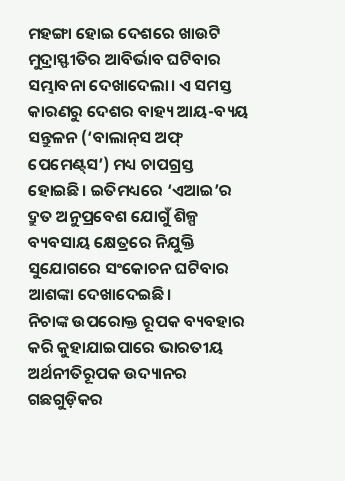ମହଙ୍ଗା ହୋଇ ଦେଶରେ ଖାଉଟି ମୁଦ୍ରାସ୍ଫୀତିର ଆବିର୍ଭାବ ଘଟିବାର ସମ୍ଭାବନା ଦେଖାଦେଲା। ଏ ସମସ୍ତ କାରଣରୁ ଦେଶର ବାହ୍ୟ ଆୟ-ବ୍ୟୟ ସନ୍ତୁଳନ (‘ବାଲାନ୍‌ସ ଅଫ୍ ପେମେଣ୍ଟ୍‌ସ’) ମଧ୍ୟ ଚାପଗ୍ରସ୍ତ ହୋଇଛି। ଇତିମଧ୍ୟରେ ‘ଏଆଇ’ର ଦ୍ରୁତ ଅନୁପ୍ରବେଶ ଯୋଗୁଁ ଶିଳ୍ପ ବ୍ୟବସାୟ କ୍ଷେତ୍ରରେ ନିଯୁକ୍ତି ସୁଯୋଗରେ ସଂକୋଚନ ଘଟିବାର ଆଶଙ୍କା ଦେଖାଦେଇଛି।
ନିଚାଙ୍କ ଉପରୋକ୍ତ ରୂପକ ବ୍ୟବହାର କରି କୁହାଯାଇପାରେ ଭାରତୀୟ ଅର୍ଥନୀତିରୂପକ ଉଦ୍ୟାନର ଗଛଗୁଡ଼ିକର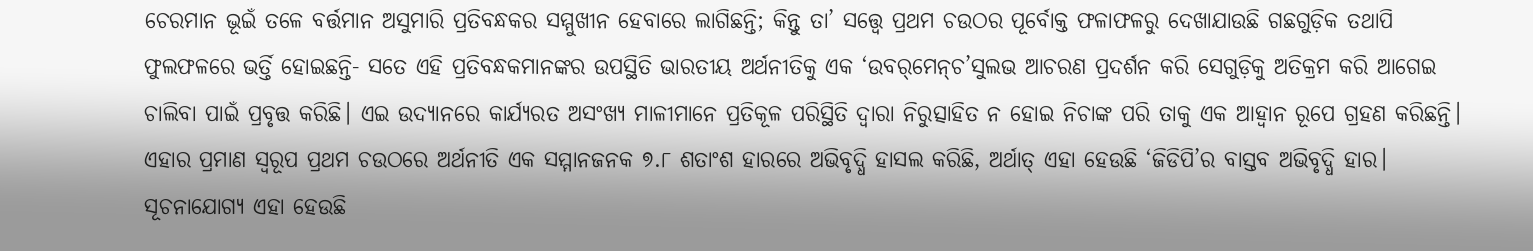ଚେରମାନ ଭୂଇଁ ତଳେ ବର୍ତ୍ତମାନ ଅସୁମାରି ପ୍ରତିବନ୍ଧକର ସମ୍ମୁଖୀନ ହେବାରେ ଲାଗିଛନ୍ତି; କିନ୍ତୁ ତା’ ସତ୍ତ୍ବେ ପ୍ରଥମ ଚଉଠର ପୂର୍ବୋକ୍ତ ଫଳାଫଳରୁ ଦେଖାଯାଉଛି ଗଛଗୁଡ଼ିକ ତଥାପି ଫୁଲଫଳରେ ଭର୍ତ୍ତି ହୋଇଛନ୍ତି- ସତେ ଏହି ପ୍ରତିବନ୍ଧକମାନଙ୍କର ଉପସ୍ଥିତି ଭାରତୀୟ ଅର୍ଥନୀତିକୁ ଏକ ‘ଉବର୍‌ମେନ୍‌ଚ’ସୁଲଭ ଆଚରଣ ପ୍ରଦର୍ଶନ କରି ସେଗୁଡ଼ିକୁ ଅତିକ୍ରମ କରି ଆଗେଇ ଚାଲିବା ପାଇଁ ପ୍ରବୃତ୍ତ କରିଛି। ଏଇ ଉଦ୍ୟାନରେ କାର୍ଯ୍ୟରତ ଅସଂଖ୍ୟ ମାଳୀମାନେ ପ୍ରତିକୂଳ ପରିସ୍ଥିତି ଦ୍ବାରା ନିରୁତ୍ସାହିତ ନ ହୋଇ ନିଚାଙ୍କ ପରି ତାକୁ ଏକ ଆହ୍ବାନ ରୂପେ ଗ୍ରହଣ କରିଛନ୍ତି।
ଏହାର ପ୍ରମାଣ ସ୍ବରୂପ ପ୍ରଥମ ଚଉଠରେ ଅର୍ଥନୀତି ଏକ ସମ୍ମାନଜନକ ୭.୮ ଶତାଂଶ ହାରରେ ଅଭିବୃଦ୍ଧି ହାସଲ କରିଛି, ଅର୍ଥାତ୍ ଏହା ହେଉଛି ‘ଜିଡିପି’ର ବାସ୍ତବ ଅଭିବୃଦ୍ଧି ହାର। ସୂଚନାଯୋଗ୍ୟ ଏହା ହେଉଛି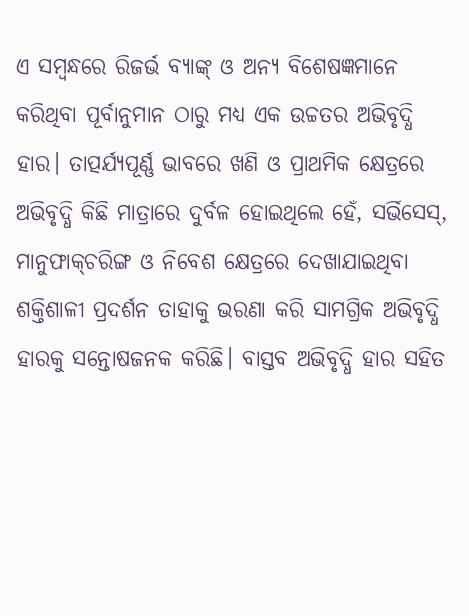ଏ ସମ୍ବନ୍ଧରେ ରିଜର୍ଭ ବ୍ୟାଙ୍କ୍ ଓ ଅନ୍ୟ ବିଶେଷଜ୍ଞମାନେ କରିଥିବା ପୂର୍ବାନୁମାନ ଠାରୁ ମଧ୍ୟ ଏକ ଉଚ୍ଚତର ଅଭିବୃଦ୍ଧି ହାର। ତାତ୍ପର୍ଯ୍ୟପୂର୍ଣ୍ଣ ଭାବରେ ଖଣି ଓ ପ୍ରାଥମିକ କ୍ଷେତ୍ରରେ ଅଭିବୃଦ୍ଧି କିଛି ମାତ୍ରାରେ ଦୁର୍ବଳ ହୋଇଥିଲେ ହେଁ, ସର୍ଭିସେସ୍, ମାନୁଫାକ୍‌ଚରିଙ୍ଗ ଓ ନିବେଶ କ୍ଷେତ୍ରରେ ଦେଖାଯାଇଥିବା ଶକ୍ତିଶାଳୀ ପ୍ରଦର୍ଶନ ତାହାକୁ ଭରଣା କରି ସାମଗ୍ରିକ ଅଭିବୃଦ୍ଧି ହାରକୁ ସନ୍ତୋଷଜନକ କରିଛି। ବାସ୍ତବ ଅଭିବୃଦ୍ଧି ହାର ସହିତ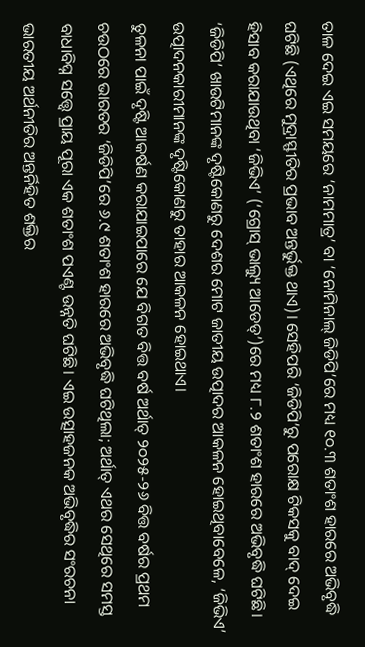ତାଳ ଦେଇ ଏଇ ସମୟରେ ‘ନାମମାତ୍ର’ ବା ‘ନୋମିନାଲ୍ ଜିଡିପି’ରେ ମଧ୍ୟ ୧୦.୩ ଶତାଂଶ ହାରରେ ଅଭିବୃଦ୍ଧି ଘଟିଛି (ଏଥିରେ ମୁଦ୍ରାସ୍ଫୀତିର ପ୍ରଭାବ ଅନ୍ତର୍ଭୁକ୍ତ ଥାଏ)। ସେହିପରି ‘ଜିଡିପି’ରୁ ପରୋକ୍ଷ ଟିକସକୁ ବାଦ୍ ଦେଇ ହିସାବ କରାଯାଉଥିବା ‘ଜିଭିଏ’ (‘ଗ୍ରୋସ୍ ଭାଲ୍ୟୁ ଆଡେଡ୍’)ରେ ମଧ୍ୟ ୮.୨ ଶତାଂଶ ହାରରେ ଅଭିବୃଦ୍ଧି ଘଟିଛି। ‘ଜିଡିପି’ ଖାଉଟିମାନଙ୍କ ଦୃଷ୍ଟିକୋଣରୁ ଦେଶର ମୋଟ ଜାତୀୟ ଉତ୍ପାଦର ଆକଳନ ହୋଇଥିବାବେଳେ, ‘ଜିଭିଏ’ ଉତ୍ପାଦନକାରୀମାନଙ୍କ ଦୃଷ୍ଟିକୋଣରୁ ତାହାର ଆକଳନ ହୋଇଥାଏ।
ତୁଳନା ପାଇଁ ଦୃଷ୍ଟି ଆକର୍ଷଣ କରାଯାଇପାରେ ଯେ ବିଗତ ବିତ୍ତ ବର୍ଷ ଅର୍ଥାତ୍ ୨୦୨୫-୨୬ ବିତ୍ତ ବର୍ଷର ପ୍ରଥମ ଚଉଠରେ ଭାରତର ‘ଜିଡିପି’ରେ ୬.୯ ଶତାଂଶ ହାରରେ ଅଭିବୃଦ୍ଧି ଘଟିଥିଲା; ଅର୍ଥାତ୍ ଏଥର ସେଥିରେ ସମସ୍ତ ବାଧାବିଘ୍ନ ସତ୍ତ୍ବେ ପ୍ରାୟ ପୂରା ଏକ ଶତାଂଶ ପଏଣ୍ଟ ଉନ୍ନତି ଘଟିଛି। ଏଇ ଉତ୍ସାହଜନକ ଅଭିବୃଦ୍ଧିର ସଂରଚନା ଭାରତୀୟ ଅର୍ଥନୀତିର ଅନ୍ତର୍ନିହିତ ଶକ୍ତିର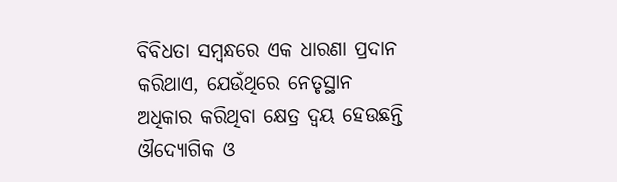ବିବିଧତା ସମ୍ବନ୍ଧରେ ଏକ ଧାରଣା ପ୍ରଦାନ କରିଥାଏ, ଯେଉଁଥିରେ ନେତୃସ୍ଥାନ ଅଧିକାର କରିଥିବା କ୍ଷେତ୍ର ଦ୍ବୟ ହେଉଛନ୍ତି ଔଦ୍ୟୋଗିକ ଓ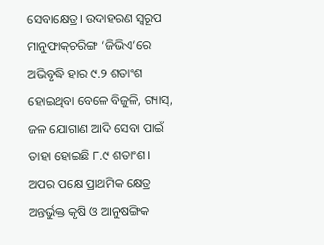ସେବାକ୍ଷେତ୍ର। ଉଦାହରଣ ସ୍ବରୂପ ମାନୁଫାକ୍‌ଚରିଙ୍ଗ ‘ଜିଭିଏ’ରେ ଅଭିବୃଦ୍ଧି ହାର ୯.୨ ଶତାଂଶ ହୋଇଥିବା ବେଳେ ବିଜୁଳି, ଗ୍ୟାସ୍, ଜଳ ଯୋଗାଣ ଆଦି ସେବା ପାଇଁ ତାହା ହୋଇଛି ୮.୯ ଶତାଂଶ। ଅପର ପକ୍ଷେ ପ୍ରାଥମିକ କ୍ଷେତ୍ର ଅନ୍ତର୍ଭୁକ୍ତ କୃଷି ଓ ଆନୁଷଙ୍ଗିକ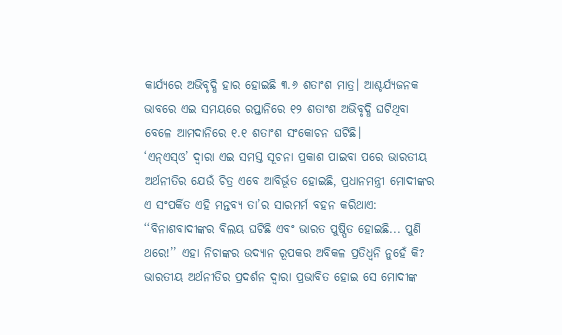କାର୍ଯ୍ୟରେ ଅଭିବୃଦ୍ଧି ହାର ହୋଇଛି ୩.୬ ଶତାଂଶ ମାତ୍ର। ଆଶ୍ଚର୍ଯ୍ୟଜନକ ଭାବରେ ଏଇ ସମୟରେ ରପ୍ତାନିରେ ୧୨ ଶତାଂଶ ଅଭିବୃଦ୍ଧି ଘଟିଥିବା ବେଳେ ଆମଦାନିରେ ୧.୧ ଶତାଂଶ ସଂକୋଚନ ଘଟିଛି।
‘ଏନ୍ଏସ୍ଓ’ ଦ୍ବାରା ଏଇ ସମସ୍ତ ସୂଚନା ପ୍ରକାଶ ପାଇବା ପରେ ଭାରତୀୟ ଅର୍ଥନୀତିର ଯେଉଁ ଚିତ୍ର ଏବେ ଆବିର୍ଭୂତ ହୋଇଛି, ପ୍ରଧାନମନ୍ତ୍ରୀ ମୋଦୀଙ୍କର ଏ ସଂପର୍କିତ ଏହି ମନ୍ତବ୍ୟ ତା’ର ସାରମର୍ମ ବହନ କରିଥାଏ: ‘‘ବିନାଶବାଦୀଙ୍କର ବିଲୟ ଘଟିଛି ଏବଂ ଭାରତ ପୁଷ୍ପିତ ହୋଇଛି... ପୁଣି ଥରେ!’’ ଏହା ନିଚାଙ୍କର ଉଦ୍ୟାନ ରୂପକର ଅବିକଳ ପ୍ରତିଧ୍ବନି ନୁହେଁ କି? ଭାରତୀୟ ଅର୍ଥନୀତିର ପ୍ରଦର୍ଶନ ଦ୍ବାରା ପ୍ରଭାବିତ ହୋଇ ସେ ମୋଦୀଙ୍କ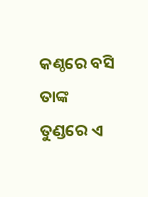କଣ୍ଠରେ ବସି ତାଙ୍କ ତୁଣ୍ଡରେ ଏ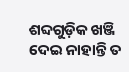ଶବ୍ଦଗୁଡ଼ିକ ଖଞ୍ଜି ଦେଇ ନାହାନ୍ତି ତ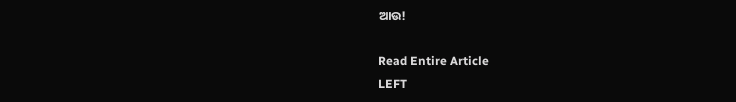ଆଉ!

Read Entire Article
LEFT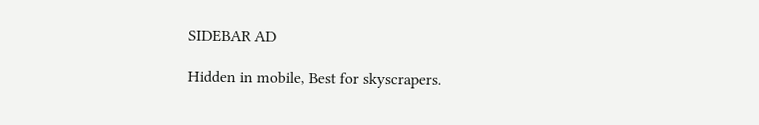SIDEBAR AD

Hidden in mobile, Best for skyscrapers.